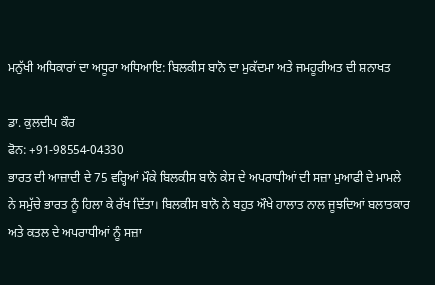ਮਨੁੱਖੀ ਅਧਿਕਾਰਾਂ ਦਾ ਅਧੂਰਾ ਅਧਿਆਇ: ਬਿਲਕੀਸ ਬਾਨੋ ਦਾ ਮੁਕੱਦਮਾ ਅਤੇ ਜਮਹੂਰੀਅਤ ਦੀ ਸ਼ਨਾਖਤ

ਡਾ. ਕੁਲਦੀਪ ਕੌਰ
ਫੋਨ: +91-98554-04330
ਭਾਰਤ ਦੀ ਆਜ਼ਾਦੀ ਦੇ 75 ਵਰ੍ਹਿਆਂ ਮੌਕੇ ਬਿਲਕੀਸ ਬਾਨੋ ਕੇਸ ਦੇ ਅਪਰਾਧੀਆਂ ਦੀ ਸਜ਼ਾ ਮੁਆਫੀ ਦੇ ਮਾਮਲੇ ਨੇ ਸਮੁੱਚੇ ਭਾਰਤ ਨੂੰ ਹਿਲਾ ਕੇ ਰੱਖ ਦਿੱਤਾ। ਬਿਲਕੀਸ ਬਾਨੋ ਨੇ ਬਹੁਤ ਔਖੇ ਹਾਲਾਤ ਨਾਲ ਜੂਝਦਿਆਂ ਬਲਾਤਕਾਰ ਅਤੇ ਕਤਲ ਦੇ ਅਪਰਾਧੀਆਂ ਨੂੰ ਸਜ਼ਾ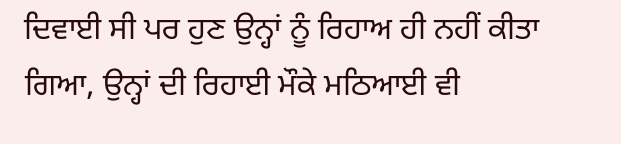ਦਿਵਾਈ ਸੀ ਪਰ ਹੁਣ ਉਨ੍ਹਾਂ ਨੂੰ ਰਿਹਾਅ ਹੀ ਨਹੀਂ ਕੀਤਾ ਗਿਆ, ਉਨ੍ਹਾਂ ਦੀ ਰਿਹਾਈ ਮੌਕੇ ਮਠਿਆਈ ਵੀ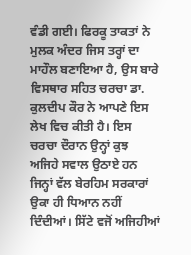ਵੰਡੀ ਗਈ। ਫਿਰਕੂ ਤਾਕਤਾਂ ਨੇ ਮੁਲਕ ਅੰਦਰ ਜਿਸ ਤਰ੍ਹਾਂ ਦਾ ਮਾਹੌਲ ਬਣਾਇਆ ਹੈ, ਉਸ ਬਾਰੇ ਵਿਸਥਾਰ ਸਹਿਤ ਚਰਚਾ ਡਾ. ਕੁਲਦੀਪ ਕੌਰ ਨੇ ਆਪਣੇ ਇਸ ਲੇਖ ਵਿਚ ਕੀਤੀ ਹੈ। ਇਸ ਚਰਚਾ ਦੌਰਾਨ ਉਨ੍ਹਾਂ ਕੁਝ ਅਜਿਹੇ ਸਵਾਲ ਉਠਾਏ ਹਨ ਜਿਨ੍ਹਾਂ ਵੱਲ ਬੇਰਹਿਮ ਸਰਕਾਰਾਂ ਉਕਾ ਹੀ ਧਿਆਨ ਨਹੀਂ ਦਿੰਦੀਆਂ। ਸਿੱਟੇ ਵਜੋਂ ਅਜਿਹੀਆਂ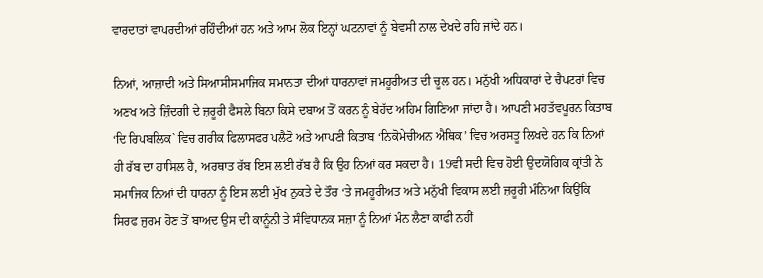ਵਾਰਦਾਤਾਂ ਵਾਪਰਦੀਆਂ ਰਹਿੰਦੀਆਂ ਹਨ ਅਤੇ ਆਮ ਲੋਕ ਇਨ੍ਹਾਂ ਘਟਨਾਵਾਂ ਨੂੰ ਬੇਵਸੀ ਨਾਲ ਦੇਖਦੇ ਰਹਿ ਜਾਂਦੇ ਹਨ।

ਨਿਆਂ, ਆਜ਼ਾਦੀ ਅਤੇ ਸਿਆਸੀਸਮਾਜਿਕ ਸਮਾਨਤਾ ਦੀਆਂ ਧਾਰਨਾਵਾਂ ਜਮਹੂਰੀਅਤ ਦੀ ਚੂਲ ਹਨ। ਮਨੁੱਖੀ ਅਧਿਕਾਰਾਂ ਦੇ ਚੈਪਟਰਾਂ ਵਿਚ ਅਣਖ ਅਤੇ ਜ਼ਿੰਦਗੀ ਦੇ ਜ਼ਰੂਰੀ ਫੈਸਲੇ ਬਿਨਾ ਕਿਸੇ ਦਬਾਅ ਤੋਂ ਕਰਨ ਨੂੰ ਬੇਹੱਦ ਅਹਿਮ ਗਿਣਿਆ ਜਾਂਦਾ ਹੈ। ਆਪਣੀ ਮਹਤੱਵਪੂਰਨ ਕਿਤਾਬ ‘ਦਿ ਰਿਪਬਲਿਕ` ਵਿਚ ਗਰੀਕ ਫਿਲਾਸਫਰ ਪਲੈਟੋ ਅਤੇ ਆਪਣੀ ਕਿਤਾਬ ‘ਨਿਕੋਮੇਚੀਅਨ ਐਥਿਕ’ ਵਿਚ ਅਰਸਤੂ ਲਿਖਦੇ ਹਨ ਕਿ ਨਿਆਂ ਹੀ ਰੱਬ ਦਾ ਹਾਸਿਲ ਹੈ, ਅਰਥਾਤ ਰੱਬ ਇਸ ਲਈ ਰੱਬ ਹੈ ਕਿ ਉਹ ਨਿਆਂ ਕਰ ਸਕਦਾ ਹੈ। 19ਵੀ ਸਦੀ ਵਿਚ ਹੋਈ ਉਦਯੋਗਿਕ ਕ੍ਰਾਂਤੀ ਨੇ ਸਮਾਜਿਕ ਨਿਆਂ ਦੀ ਧਾਰਨਾ ਨੂੰ ਇਸ ਲਈ ਮੁੱਖ ਨੁਕਤੇ ਦੇ ਤੌਰ ‘ਤੇ ਜਮਹੂਰੀਅਤ ਅਤੇ ਮਨੁੱਖੀ ਵਿਕਾਸ ਲਈ ਜ਼ਰੂਰੀ ਮੰਨਿਆ ਕਿਉਂਕਿ ਸਿਰਫ ਜੁਰਮ ਹੋਣ ਤੋਂ ਬਾਅਦ ਉਸ ਦੀ ਕਾਨੂੰਨੀ ਤੇ ਸੰਵਿਧਾਨਕ ਸਜ਼ਾ ਨੂੰ ਨਿਆਂ ਮੰਨ ਲੈਣਾ ਕਾਫੀ ਨਹੀਂ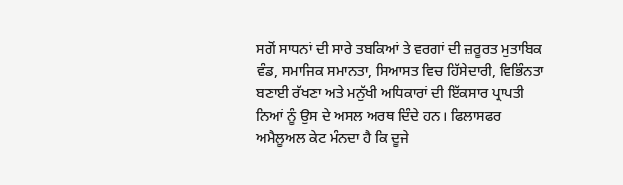ਸਗੋਂ ਸਾਧਨਾਂ ਦੀ ਸਾਰੇ ਤਬਕਿਆਂ ਤੇ ਵਰਗਾਂ ਦੀ ਜ਼ਰੂਰਤ ਮੁਤਾਬਿਕ ਵੰਡ, ਸਮਾਜਿਕ ਸਮਾਨਤਾ, ਸਿਆਸਤ ਵਿਚ ਹਿੱਸੇਦਾਰੀ, ਵਿਭਿੰਨਤਾ ਬਣਾਈ ਰੱਖਣਾ ਅਤੇ ਮਨੁੱਖੀ ਅਧਿਕਾਰਾਂ ਦੀ ਇੱਕਸਾਰ ਪ੍ਰਾਪਤੀ ਨਿਆਂ ਨੂੰ ਉਸ ਦੇ ਅਸਲ ਅਰਥ ਦਿੰਦੇ ਹਨ। ਫਿਲਾਸਫਰ ਅਮੈਲੂਅਲ ਕੇਟ ਮੰਨਦਾ ਹੈ ਕਿ ਦੂਜੇ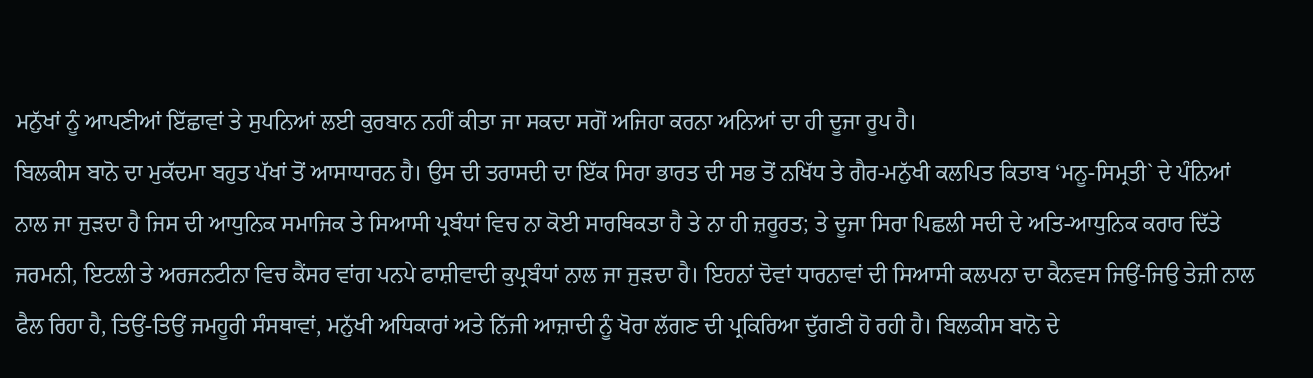ਮਨੁੱਖਾਂ ਨੂੰ ਆਪਣੀਆਂ ਇੱਛਾਵਾਂ ਤੇ ਸੁਪਨਿਆਂ ਲਈ ਕੁਰਬਾਨ ਨਹੀਂ ਕੀਤਾ ਜਾ ਸਕਦਾ ਸਗੋਂ ਅਜਿਹਾ ਕਰਨਾ ਅਨਿਆਂ ਦਾ ਹੀ ਦੂਜਾ ਰੂਪ ਹੈ।
ਬਿਲਕੀਸ ਬਾਨੋ ਦਾ ਮੁਕੱਦਮਾ ਬਹੁਤ ਪੱਖਾਂ ਤੋਂ ਆਸਾਧਾਰਨ ਹੈ। ਉਸ ਦੀ ਤਰਾਸਦੀ ਦਾ ਇੱਕ ਸਿਰਾ ਭਾਰਤ ਦੀ ਸਭ ਤੋਂ ਨਖਿੱਧ ਤੇ ਗੈਰ-ਮਨੁੱਖੀ ਕਲਪਿਤ ਕਿਤਾਬ ‘ਮਨੂ-ਸਿਮ੍ਰਤੀ` ਦੇ ਪੰਨਿਆਂ ਨਾਲ ਜਾ ਜੁੜਦਾ ਹੈ ਜਿਸ ਦੀ ਆਧੁਨਿਕ ਸਮਾਜਿਕ ਤੇ ਸਿਆਸੀ ਪ੍ਰਬੰਧਾਂ ਵਿਚ ਨਾ ਕੋਈ ਸਾਰਥਿਕਤਾ ਹੈ ਤੇ ਨਾ ਹੀ ਜ਼ਰੂਰਤ; ਤੇ ਦੂਜਾ ਸਿਰਾ ਪਿਛਲੀ ਸਦੀ ਦੇ ਅਤਿ-ਆਧੁਨਿਕ ਕਰਾਰ ਦਿੱਤੇ ਜਰਮਨੀ, ਇਟਲੀ ਤੇ ਅਰਜਨਟੀਨਾ ਵਿਚ ਕੈਂਸਰ ਵਾਂਗ ਪਨਪੇ ਫਾਸ਼ੀਵਾਦੀ ਕੁਪ੍ਰਬੰਧਾਂ ਨਾਲ ਜਾ ਜੁੜਦਾ ਹੈ। ਇਹਨਾਂ ਦੋਵਾਂ ਧਾਰਨਾਵਾਂ ਦੀ ਸਿਆਸੀ ਕਲਪਨਾ ਦਾ ਕੈਨਵਸ ਜਿਉਂ-ਜਿਉ ਤੇਜ਼ੀ ਨਾਲ ਫੈਲ ਰਿਹਾ ਹੈ, ਤਿਉਂ-ਤਿਉਂ ਜਮਹੂਰੀ ਸੰਸਥਾਵਾਂ, ਮਨੁੱਖੀ ਅਧਿਕਾਰਾਂ ਅਤੇ ਨਿੱਜੀ ਆਜ਼ਾਦੀ ਨੂੰ ਖੋਰਾ ਲੱਗਣ ਦੀ ਪ੍ਰਕਿਰਿਆ ਦੁੱਗਣੀ ਹੋ ਰਹੀ ਹੈ। ਬਿਲਕੀਸ ਬਾਨੋ ਦੇ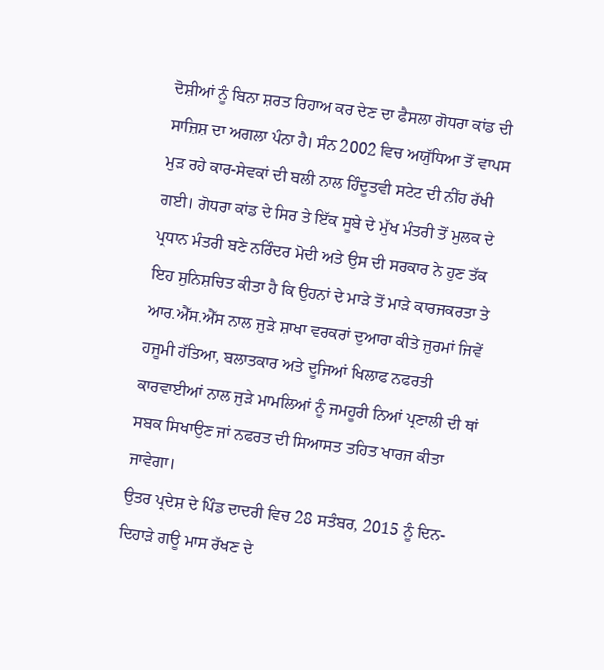ਦੋਸ਼ੀਆਂ ਨੂੰ ਬਿਨਾ ਸ਼ਰਤ ਰਿਹਾਅ ਕਰ ਦੇਣ ਦਾ ਫੈਸਲਾ ਗੋਧਰਾ ਕਾਂਡ ਦੀ ਸਾਜ਼ਿਸ਼ ਦਾ ਅਗਲਾ ਪੰਨਾ ਹੈ। ਸੰਨ 2002 ਵਿਚ ਅਯੁੱਧਿਆ ਤੋਂ ਵਾਪਸ ਮੁੜ ਰਹੇ ਕਾਰ-ਸੇਵਕਾਂ ਦੀ ਬਲੀ ਨਾਲ ਹਿੰਦੂਤਵੀ ਸਟੇਟ ਦੀ ਨੀਂਹ ਰੱਖੀ ਗਈ। ਗੋਧਰਾ ਕਾਂਡ ਦੇ ਸਿਰ ਤੇ ਇੱਕ ਸੂਬੇ ਦੇ ਮੁੱਖ ਮੰਤਰੀ ਤੋਂ ਮੁਲਕ ਦੇ ਪ੍ਰਧਾਨ ਮੰਤਰੀ ਬਣੇ ਨਰਿੰਦਰ ਮੋਦੀ ਅਤੇ ਉਸ ਦੀ ਸਰਕਾਰ ਨੇ ਹੁਣ ਤੱਕ ਇਹ ਸੁਨਿਸ਼ਚਿਤ ਕੀਤਾ ਹੈ ਕਿ ਉਹਨਾਂ ਦੇ ਮਾੜੇ ਤੋਂ ਮਾੜੇ ਕਾਰਜਕਰਤਾ ਤੇ ਆਰ.ਐੱਸ.ਐੱਸ ਨਾਲ ਜੁੜੇ ਸ਼ਾਖਾ ਵਰਕਰਾਂ ਦੁਆਰਾ ਕੀਤੇ ਜੁਰਮਾਂ ਜਿਵੇਂ ਹਜੂਮੀ ਹੱਤਿਆ, ਬਲਾਤਕਾਰ ਅਤੇ ਦੂਜਿਆਂ ਖਿਲਾਫ ਨਫਰਤੀ ਕਾਰਵਾਈਆਂ ਨਾਲ ਜੁੜੇ ਮਾਮਲਿਆਂ ਨੂੰ ਜਮਹੂਰੀ ਨਿਆਂ ਪ੍ਰਣਾਲੀ ਦੀ ਥਾਂ ਸਬਕ ਸਿਖਾਉਣ ਜਾਂ ਨਫਰਤ ਦੀ ਸਿਆਸਤ ਤਹਿਤ ਖਾਰਜ ਕੀਤਾ ਜਾਵੇਗਾ।
ਉਤਰ ਪ੍ਰਦੇਸ਼ ਦੇ ਪਿੰਡ ਦਾਦਰੀ ਵਿਚ 28 ਸਤੰਬਰ, 2015 ਨੂੰ ਦਿਨ-ਦਿਹਾੜੇ ਗਊ ਮਾਸ ਰੱਖਣ ਦੇ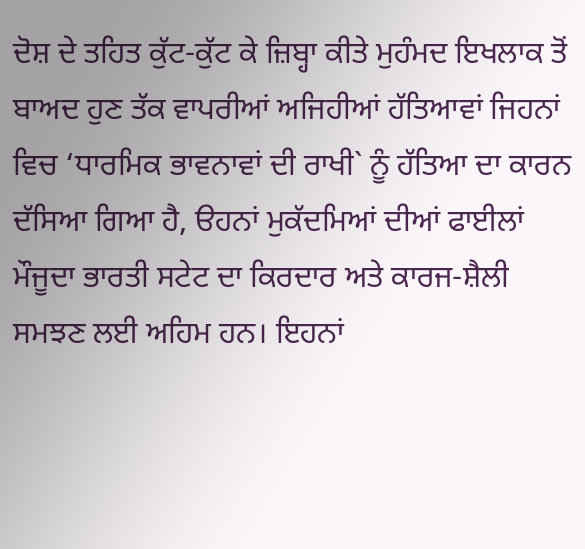ਦੋਸ਼ ਦੇ ਤਹਿਤ ਕੁੱਟ-ਕੁੱਟ ਕੇ ਜ਼ਿਬ੍ਹਾ ਕੀਤੇ ਮੁਹੰਮਦ ਇਖਲਾਕ ਤੋਂ ਬਾਅਦ ਹੁਣ ਤੱਕ ਵਾਪਰੀਆਂ ਅਜਿਹੀਆਂ ਹੱਤਿਆਵਾਂ ਜਿਹਨਾਂ ਵਿਚ ‘ਧਾਰਮਿਕ ਭਾਵਨਾਵਾਂ ਦੀ ਰਾਖੀ` ਨੂੰ ਹੱਤਿਆ ਦਾ ਕਾਰਨ ਦੱਸਿਆ ਗਿਆ ਹੈ, ੳਹਨਾਂ ਮੁਕੱਦਮਿਆਂ ਦੀਆਂ ਫਾਈਲਾਂ ਮੌਜੂਦਾ ਭਾਰਤੀ ਸਟੇਟ ਦਾ ਕਿਰਦਾਰ ਅਤੇ ਕਾਰਜ-ਸ਼ੈਲੀ ਸਮਝਣ ਲਈ ਅਹਿਮ ਹਨ। ਇਹਨਾਂ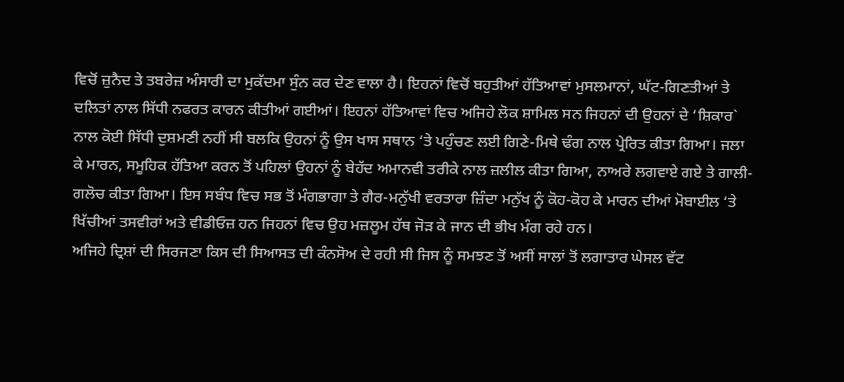ਵਿਚੋਂ ਜ਼ੁਨੈਦ ਤੇ ਤਬਰੇਜ਼ ਅੰਸਾਰੀ ਦਾ ਮੁਕੱਦਮਾ ਸੁੰਨ ਕਰ ਦੇਣ ਵਾਲਾ ਹੈ। ਇਹਨਾਂ ਵਿਚੋਂ ਬਹੁਤੀਆਂ ਹੱਤਿਆਵਾਂ ਮੁਸਲਮਾਨਾਂ, ਘੱਟ-ਗਿਣਤੀਆਂ ਤੇ ਦਲਿਤਾਂ ਨਾਲ ਸਿੱਧੀ ਨਫਰਤ ਕਾਰਨ ਕੀਤੀਆਂ ਗਈਆਂ। ਇਹਨਾਂ ਹੱਤਿਆਵਾਂ ਵਿਚ ਅਜਿਹੇ ਲੋਕ ਸ਼ਾਮਿਲ ਸਨ ਜਿਹਨਾਂ ਦੀ ਉਹਨਾਂ ਦੇ ‘ਸ਼ਿਕਾਰ` ਨਾਲ ਕੋਈ ਸਿੱਧੀ ਦੁਸ਼ਮਣੀ ਨਹੀਂ ਸੀ ਬਲਕਿ ਉਹਨਾਂ ਨੂੰ ਉਸ ਖਾਸ ਸਥਾਨ ‘ਤੇ ਪਹੁੰਚਣ ਲਈ ਗਿਣੇ-ਮਿਥੇ ਢੰਗ ਨਾਲ ਪ੍ਰੇਰਿਤ ਕੀਤਾ ਗਿਆ। ਜਲਾ ਕੇ ਮਾਰਨ, ਸਮੂਹਿਕ ਹੱਤਿਆ ਕਰਨ ਤੋਂ ਪਹਿਲਾਂ ਉਹਨਾਂ ਨੂੰ ਬੇਹੱਦ ਅਮਾਨਵੀ ਤਰੀਕੇ ਨਾਲ ਜ਼ਲੀਲ ਕੀਤਾ ਗਿਆ, ਨਾਅਰੇ ਲਗਵਾਏ ਗਏ ਤੇ ਗਾਲੀ-ਗਲੋਚ ਕੀਤਾ ਗਿਆ। ਇਸ ਸਬੰਧ ਵਿਚ ਸਭ ਤੋਂ ਮੰਗਭਾਗਾ ਤੇ ਗੈਰ-ਮਨੁੱਖੀ ਵਰਤਾਰਾ ਜ਼ਿੰਦਾ ਮਨੁੱਖ ਨੂੰ ਕੋਹ-ਕੋਹ ਕੇ ਮਾਰਨ ਦੀਆਂ ਮੋਬਾਈਲ ‘ਤੇ ਖਿੱਚੀਆਂ ਤਸਵੀਰਾਂ ਅਤੇ ਵੀਡੀਓਜ਼ ਹਨ ਜਿਹਨਾਂ ਵਿਚ ਉਹ ਮਜ਼ਲੂਮ ਹੱਥ ਜੋੜ ਕੇ ਜਾਨ ਦੀ ਭੀਖ ਮੰਗ ਰਹੇ ਹਨ।
ਅਜਿਹੇ ਦ੍ਰਿਸ਼ਾਂ ਦੀ ਸਿਰਜਣਾ ਕਿਸ ਦੀ ਸਿਆਸਤ ਦੀ ਕੰਨਸੋਅ ਦੇ ਰਹੀ ਸੀ ਜਿਸ ਨੂੰ ਸਮਝਣ ਤੋਂ ਅਸੀਂ ਸਾਲਾਂ ਤੋਂ ਲਗਾਤਾਰ ਘੇਸਲ ਵੱਟ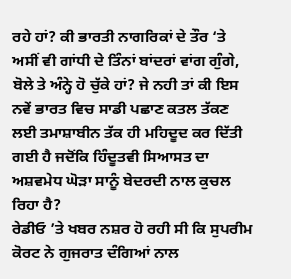ਰਹੇ ਹਾਂ? ਕੀ ਭਾਰਤੀ ਨਾਗਰਿਕਾਂ ਦੇ ਤੌਰ ‘ਤੇ ਅਸੀਂ ਵੀ ਗਾਂਧੀ ਦੇ ਤਿੰਨਾਂ ਬਾਂਦਰਾਂ ਵਾਂਗ ਗੁੰਗੇ, ਬੋਲੇ ਤੇ ਅੰਨ੍ਹੇ ਹੋ ਚੁੱਕੇ ਹਾਂ? ਜੇ ਨਹੀ ਤਾਂ ਕੀ ਇਸ ਨਵੇਂ ਭਾਰਤ ਵਿਚ ਸਾਡੀ ਪਛਾਣ ਕਤਲ ਤੱਕਣ ਲਈ ਤਮਾਸ਼ਾਬੀਨ ਤੱਕ ਹੀ ਮਹਿਦੂਦ ਕਰ ਦਿੱਤੀ ਗਈ ਹੈ ਜਦੋਂਕਿ ਹਿੰਦੂਤਵੀ ਸਿਆਸਤ ਦਾ ਅਸ਼ਵਮੇਧ ਘੋੜਾ ਸਾਨੂੰ ਬੇਦਰਦੀ ਨਾਲ ਕੁਚਲ ਰਿਹਾ ਹੈ?
ਰੇਡੀਓ ’ਤੇ ਖਬਰ ਨਸ਼ਰ ਹੋ ਰਹੀ ਸੀ ਕਿ ਸੁਪਰੀਮ ਕੋਰਟ ਨੇ ਗੁਜਰਾਤ ਦੰਗਿਆਂ ਨਾਲ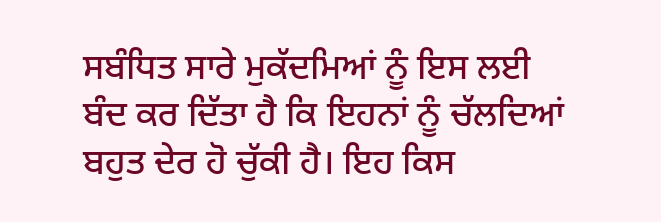ਸਬੰਧਿਤ ਸਾਰੇ ਮੁਕੱਦਮਿਆਂ ਨੂੰ ਇਸ ਲਈ ਬੰਦ ਕਰ ਦਿੱਤਾ ਹੈ ਕਿ ਇਹਨਾਂ ਨੂੰ ਚੱਲਦਿਆਂ ਬਹੁਤ ਦੇਰ ਹੋ ਚੁੱਕੀ ਹੈ। ਇਹ ਕਿਸ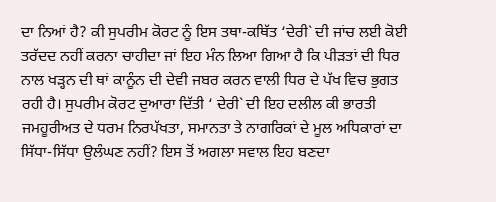ਦਾ ਨਿਆਂ ਹੈ? ਕੀ ਸੁਪਰੀਮ ਕੋਰਟ ਨੂੰ ਇਸ ਤਥਾ-ਕਥਿੱਤ ‘ਦੇਰੀ` ਦੀ ਜਾਂਚ ਲਈ ਕੋਈ ਤਰੱਦਦ ਨਹੀਂ ਕਰਨਾ ਚਾਹੀਦਾ ਜਾਂ ਇਹ ਮੰਨ ਲਿਆ ਗਿਆ ਹੈ ਕਿ ਪੀੜਤਾਂ ਦੀ ਧਿਰ ਨਾਲ ਖੜ੍ਹਨ ਦੀ ਥਾਂ ਕਾਨੂੰਨ ਦੀ ਦੇਵੀ ਜਬਰ ਕਰਨ ਵਾਲੀ ਧਿਰ ਦੇ ਪੱਖ ਵਿਚ ਭੁਗਤ ਰਹੀ ਹੈ। ਸੁਪਰੀਮ ਕੋਰਟ ਦੁਆਰਾ ਦਿੱਤੀ ‘ ਦੇਰੀ` ਦੀ ਇਹ ਦਲੀਲ ਕੀ ਭਾਰਤੀ ਜਮਹੂਰੀਅਤ ਦੇ ਧਰਮ ਨਿਰਪੱਖਤਾ, ਸਮਾਨਤਾ ਤੇ ਨਾਗਰਿਕਾਂ ਦੇ ਮੂਲ ਅਧਿਕਾਰਾਂ ਦਾ ਸਿੱਧਾ-ਸਿੱਧਾ ਉਲੰਘਣ ਨਹੀਂ? ਇਸ ਤੋਂ ਅਗਲਾ ਸਵਾਲ ਇਹ ਬਣਦਾ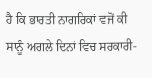ਹੈ ਕਿ ਭਾਰਤੀ ਨਾਗਰਿਕਾਂ ਵਜੋਂ ਕੀ ਸਾਨੂੰ ਅਗਲੇ ਦਿਨਾਂ ਵਿਚ ਸਰਕਾਰੀ-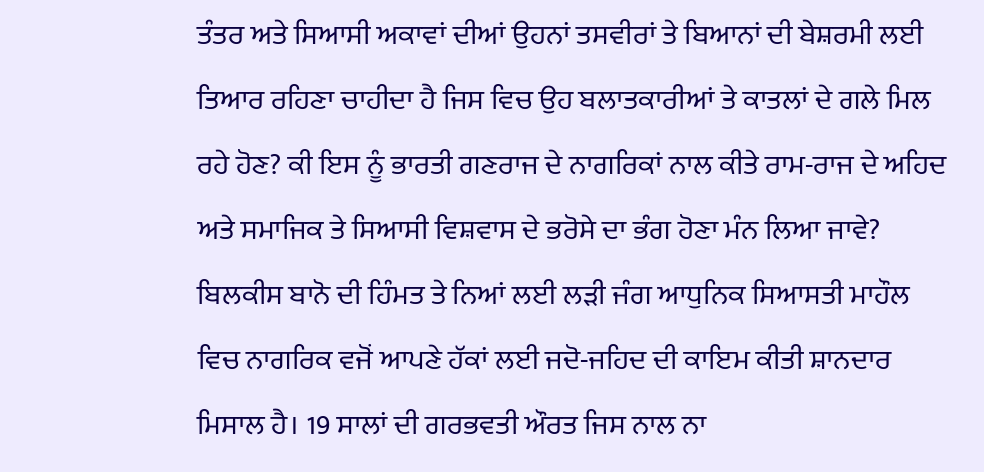ਤੰਤਰ ਅਤੇ ਸਿਆਸੀ ਅਕਾਵਾਂ ਦੀਆਂ ਉਹਨਾਂ ਤਸਵੀਰਾਂ ਤੇ ਬਿਆਨਾਂ ਦੀ ਬੇਸ਼ਰਮੀ ਲਈ ਤਿਆਰ ਰਹਿਣਾ ਚਾਹੀਦਾ ਹੈ ਜਿਸ ਵਿਚ ਉਹ ਬਲਾਤਕਾਰੀਆਂ ਤੇ ਕਾਤਲਾਂ ਦੇ ਗਲੇ ਮਿਲ ਰਹੇ ਹੋਣ? ਕੀ ਇਸ ਨੂੰ ਭਾਰਤੀ ਗਣਰਾਜ ਦੇ ਨਾਗਰਿਕਾਂ ਨਾਲ ਕੀਤੇ ਰਾਮ-ਰਾਜ ਦੇ ਅਹਿਦ ਅਤੇ ਸਮਾਜਿਕ ਤੇ ਸਿਆਸੀ ਵਿਸ਼ਵਾਸ ਦੇ ਭਰੋਸੇ ਦਾ ਭੰਗ ਹੋਣਾ ਮੰਨ ਲਿਆ ਜਾਵੇ?
ਬਿਲਕੀਸ ਬਾਨੋ ਦੀ ਹਿੰਮਤ ਤੇ ਨਿਆਂ ਲਈ ਲੜੀ ਜੰਗ ਆਧੁਨਿਕ ਸਿਆਸਤੀ ਮਾਹੌਲ ਵਿਚ ਨਾਗਰਿਕ ਵਜੋਂ ਆਪਣੇ ਹੱਕਾਂ ਲਈ ਜਦੋ-ਜਹਿਦ ਦੀ ਕਾਇਮ ਕੀਤੀ ਸ਼ਾਨਦਾਰ ਮਿਸਾਲ ਹੈ। 19 ਸਾਲਾਂ ਦੀ ਗਰਭਵਤੀ ਔਰਤ ਜਿਸ ਨਾਲ ਨਾ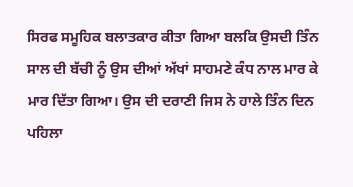ਸਿਰਫ ਸਮੂਹਿਕ ਬਲਾਤਕਾਰ ਕੀਤਾ ਗਿਆ ਬਲਕਿ ਉਸਦੀ ਤਿੰਨ ਸਾਲ ਦੀ ਬੱਚੀ ਨੂੰ ਉਸ ਦੀਆਂ ਅੱਖਾਂ ਸਾਹਮਣੇ ਕੰਧ ਨਾਲ ਮਾਰ ਕੇ ਮਾਰ ਦਿੱਤਾ ਗਿਆ। ਉਸ ਦੀ ਦਰਾਣੀ ਜਿਸ ਨੇ ਹਾਲੇ ਤਿੰਨ ਦਿਨ ਪਹਿਲਾ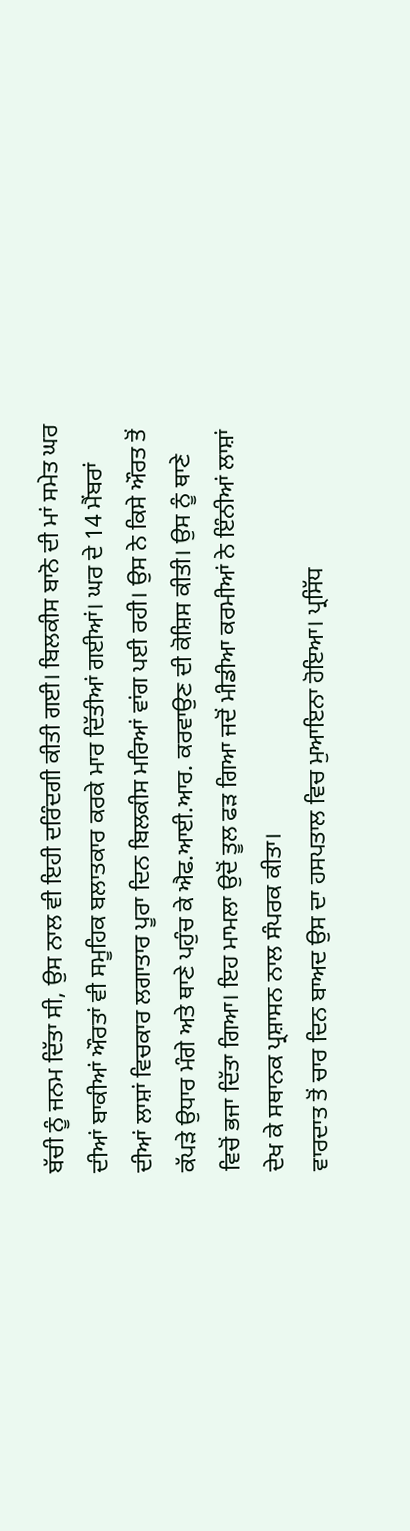ਬੱਚੀ ਨੂੰ ਜਨਮ ਦਿੱਤਾ ਸੀ, ਉਸ ਨਾਲ ਵੀ ਇਹੀ ਦਰਿੰਦਗੀ ਕੀਤੀ ਗਈ। ਬਿਲਕੀਸ ਬਾਨੋ ਦੀ ਮਾਂ ਸਮੇਤ ਘਰ ਦੀਆਂ ਬਾਕੀਆਂ ਔਰਤਾਂ ਵੀ ਸਮੂਹਿਕ ਬਲਾਤਕਾਰ ਕਰਕੇ ਮਾਰ ਦਿੱਤੀਆਂ ਗਈਆਂ। ਘਰ ਦੇ 14 ਮੈਂਬਰਾਂ ਦੀਆਂ ਲਾਸ਼ਾਂ ਵਿਚਕਾਰ ਲਗਾਤਾਰ ਪੂਰਾ ਦਿਨ ਬਿਲਕੀਸ ਮਰਿਆਂ ਵਾਂਗ ਪਈ ਰਹੀ। ਉਸ ਨੇ ਕਿਸੇ ਔਰਤ ਤੋਂ ਕੱਪੜੇ ਉਧਾਰ ਮੰਗੇ ਅਤੇ ਥਾਣੇ ਪਹੁੰਚ ਕੇ ਐਫ.ਆਈ.ਆਰ. ਕਰਵਾਉਣ ਦੀ ਕੋਸ਼ਿਸ ਕੀਤੀ। ਉਸ ਨੂੰ ਥਾਣੇ ਵਿਚੋਂ ਭਜਾ ਦਿੱਤਾ ਗਿਆ। ਇਹ ਮਾਮਲਾ ਉਦੋਂ ਤੂਲ ਫੜ ਗਿਆ ਜਦੋਂ ਮੀਡੀਆ ਕਰਮੀਆਂ ਨੇ ਇੰਨੀਆਂ ਲਾਸ਼ਾਂ ਦੇਖ ਕੇ ਸਥਾਨਕ ਪ੍ਰਸ਼ਾਸਨ ਨਾਲ ਸੰਪਰਕ ਕੀਤਾ।
ਵਾਰਦਾਤ ਤੋਂ ਚਾਰ ਦਿਨ ਬਾਅਦ ਉਸ ਦਾ ਹਸਪਤਾਲ ਵਿਚ ਮੁਆਇਨਾ ਹੋਇਆ। ਪ੍ਰਸਿੱਧ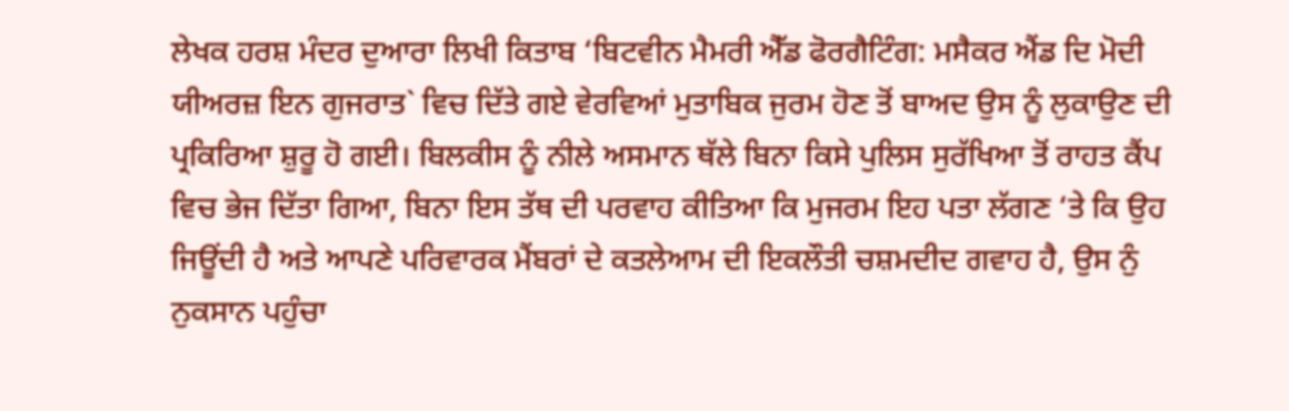ਲੇਖਕ ਹਰਸ਼ ਮੰਦਰ ਦੁਆਰਾ ਲਿਖੀ ਕਿਤਾਬ ‘ਬਿਟਵੀਨ ਮੈਮਰੀ ਐੱਡ ਫੋਰਗੈਟਿੰਗ: ਮਸੈਕਰ ਐਂਡ ਦਿ ਮੋਦੀ ਯੀਅਰਜ਼ ਇਨ ਗੁਜਰਾਤ` ਵਿਚ ਦਿੱਤੇ ਗਏ ਵੇਰਵਿਆਂ ਮੁਤਾਬਿਕ ਜੁਰਮ ਹੋਣ ਤੋਂ ਬਾਅਦ ਉਸ ਨੂੰ ਲੁਕਾਉਣ ਦੀ ਪ੍ਰਕਿਰਿਆ ਸ਼ੁਰੂ ਹੋ ਗਈ। ਬਿਲਕੀਸ ਨੂੰ ਨੀਲੇ ਅਸਮਾਨ ਥੱਲੇ ਬਿਨਾ ਕਿਸੇ ਪੁਲਿਸ ਸੁਰੱਖਿਆ ਤੋਂ ਰਾਹਤ ਕੈਂਪ ਵਿਚ ਭੇਜ ਦਿੱਤਾ ਗਿਆ, ਬਿਨਾ ਇਸ ਤੱਥ ਦੀ ਪਰਵਾਹ ਕੀਤਿਆ ਕਿ ਮੁਜਰਮ ਇਹ ਪਤਾ ਲੱਗਣ ‘ਤੇ ਕਿ ਉਹ ਜਿਊਂਦੀ ਹੈ ਅਤੇ ਆਪਣੇ ਪਰਿਵਾਰਕ ਮੈਂਬਰਾਂ ਦੇ ਕਤਲੇਆਮ ਦੀ ਇਕਲੌਤੀ ਚਸ਼ਮਦੀਦ ਗਵਾਹ ਹੈ, ਉਸ ਨੁੰ ਨੁਕਸਾਨ ਪਹੁੰਚਾ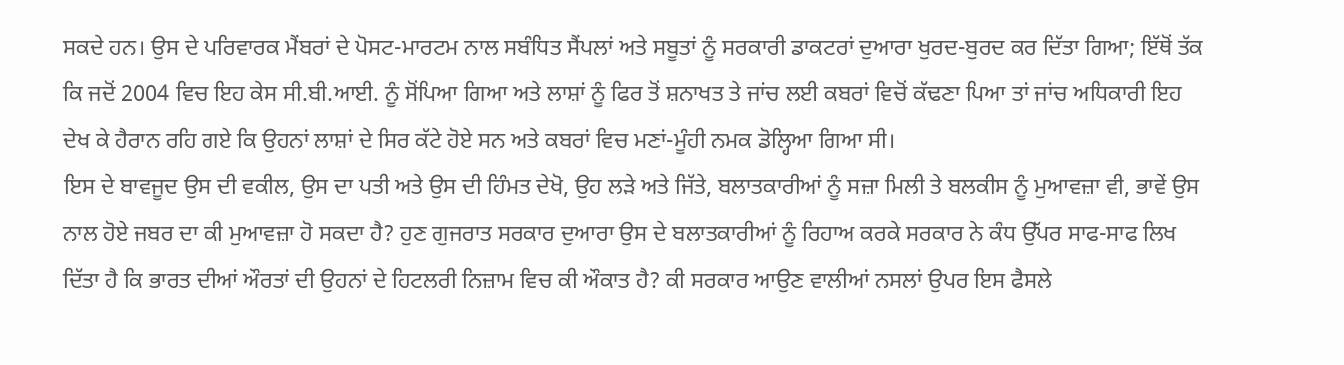ਸਕਦੇ ਹਨ। ਉਸ ਦੇ ਪਰਿਵਾਰਕ ਮੈਂਬਰਾਂ ਦੇ ਪੋਸਟ-ਮਾਰਟਮ ਨਾਲ ਸਬੰਧਿਤ ਸੈਂਪਲਾਂ ਅਤੇ ਸਬੂਤਾਂ ਨੂੰ ਸਰਕਾਰੀ ਡਾਕਟਰਾਂ ਦੁਆਰਾ ਖੁਰਦ-ਬੁਰਦ ਕਰ ਦਿੱਤਾ ਗਿਆ; ਇੱਥੋਂ ਤੱਕ ਕਿ ਜਦੋਂ 2004 ਵਿਚ ਇਹ ਕੇਸ ਸੀ.ਬੀ.ਆਈ. ਨੂੰ ਸੋਂਪਿਆ ਗਿਆ ਅਤੇ ਲਾਸ਼ਾਂ ਨੂੰ ਫਿਰ ਤੋਂ ਸ਼ਨਾਖਤ ਤੇ ਜਾਂਚ ਲਈ ਕਬਰਾਂ ਵਿਚੋਂ ਕੱਢਣਾ ਪਿਆ ਤਾਂ ਜਾਂਚ ਅਧਿਕਾਰੀ ਇਹ ਦੇਖ ਕੇ ਹੈਰਾਨ ਰਹਿ ਗਏ ਕਿ ਉਹਨਾਂ ਲਾਸ਼ਾਂ ਦੇ ਸਿਰ ਕੱਟੇ ਹੋਏ ਸਨ ਅਤੇ ਕਬਰਾਂ ਵਿਚ ਮਣਾਂ-ਮੂੰਹੀ ਨਮਕ ਡੋਲ੍ਹਿਆ ਗਿਆ ਸੀ।
ਇਸ ਦੇ ਬਾਵਜੂਦ ਉਸ ਦੀ ਵਕੀਲ, ਉਸ ਦਾ ਪਤੀ ਅਤੇ ਉਸ ਦੀ ਹਿੰਮਤ ਦੇਖੋ, ਉਹ ਲੜੇ ਅਤੇ ਜਿੱਤੇ, ਬਲਾਤਕਾਰੀਆਂ ਨੂੰ ਸਜ਼ਾ ਮਿਲੀ ਤੇ ਬਲਕੀਸ ਨੂੰ ਮੁਆਵਜ਼ਾ ਵੀ, ਭਾਵੇਂ ਉਸ ਨਾਲ ਹੋਏ ਜਬਰ ਦਾ ਕੀ ਮੁਆਵਜ਼ਾ ਹੋ ਸਕਦਾ ਹੈ? ਹੁਣ ਗੁਜਰਾਤ ਸਰਕਾਰ ਦੁਆਰਾ ਉਸ ਦੇ ਬਲਾਤਕਾਰੀਆਂ ਨੂੰ ਰਿਹਾਅ ਕਰਕੇ ਸਰਕਾਰ ਨੇ ਕੰਧ ਉੱਪਰ ਸਾਫ-ਸਾਫ ਲਿਖ ਦਿੱਤਾ ਹੈ ਕਿ ਭਾਰਤ ਦੀਆਂ ਔਰਤਾਂ ਦੀ ਉਹਨਾਂ ਦੇ ਹਿਟਲਰੀ ਨਿਜ਼ਾਮ ਵਿਚ ਕੀ ਔਕਾਤ ਹੈ? ਕੀ ਸਰਕਾਰ ਆਉਣ ਵਾਲੀਆਂ ਨਸਲਾਂ ਉਪਰ ਇਸ ਫੈਸਲੇ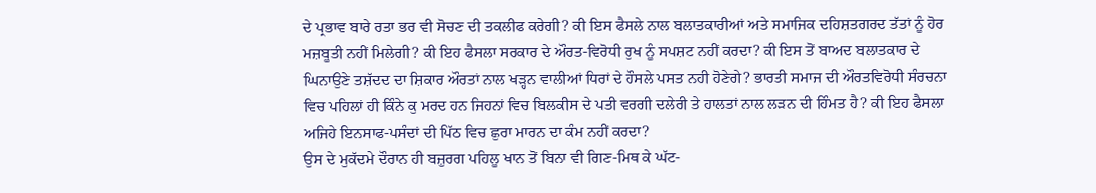ਦੇ ਪ੍ਰਭਾਵ ਬਾਰੇ ਰਤਾ ਭਰ ਵੀ ਸੋਚਣ ਦੀ ਤਕਲੀਫ ਕਰੇਗੀ? ਕੀ ਇਸ ਫੈਸਲੇ ਨਾਲ ਬਲਾਤਕਾਰੀਆਂ ਅਤੇ ਸਮਾਜਿਕ ਦਹਿਸ਼ਤਗਰਦ ਤੱਤਾਂ ਨੂੰ ਹੋਰ ਮਜ਼ਬੂਤੀ ਨਹੀਂ ਮਿਲੇਗੀ? ਕੀ ਇਹ ਫੈਸਲਾ ਸਰਕਾਰ ਦੇ ਔਰਤ-ਵਿਰੋਧੀ ਰੁਖ ਨੂੰ ਸਪਸ਼ਟ ਨਹੀਂ ਕਰਦਾ? ਕੀ ਇਸ ਤੋਂ ਬਾਅਦ ਬਲਾਤਕਾਰ ਦੇ ਘਿਨਾਉਣੇ ਤਸ਼ੱਦਦ ਦਾ ਸ਼ਿਕਾਰ ਔਰਤਾਂ ਨਾਲ ਖੜ੍ਹਨ ਵਾਲੀਆਂ ਧਿਰਾਂ ਦੇ ਹੌਸਲੇ ਪਸਤ ਨਹੀ ਹੋਣੇਗੇ? ਭਾਰਤੀ ਸਮਾਜ ਦੀ ਔਰਤਵਿਰੋਧੀ ਸੰਰਚਨਾ ਵਿਚ ਪਹਿਲਾਂ ਹੀ ਕਿੰਨੇ ਕੁ ਮਰਦ ਹਨ ਜਿਹਨਾਂ ਵਿਚ ਬਿਲਕੀਸ ਦੇ ਪਤੀ ਵਰਗੀ ਦਲੇਰੀ ਤੇ ਹਾਲਤਾਂ ਨਾਲ ਲੜਨ ਦੀ ਹਿੰਮਤ ਹੈ? ਕੀ ਇਹ ਫੈਸਲਾ ਅਜਿਹੇ ਇਨਸਾਫ-ਪਸੰਦਾਂ ਦੀ ਪਿੱਠ ਵਿਚ ਛੁਰਾ ਮਾਰਨ ਦਾ ਕੰਮ ਨਹੀਂ ਕਰਦਾ?
ਉਸ ਦੇ ਮੁਕੱਦਮੇ ਦੌਰਾਨ ਹੀ ਬਜ਼ੁਰਗ ਪਹਿਲੂ ਖਾਨ ਤੋਂ ਬਿਨਾ ਵੀ ਗਿਣ-ਮਿਥ ਕੇ ਘੱਟ-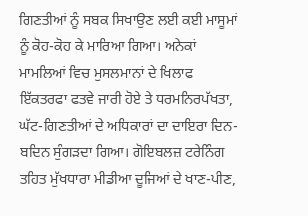ਗਿਣਤੀਆਂ ਨੂੰ ਸਬਕ ਸਿਖਾਉਣ ਲਈ ਕਈ ਮਾਸੂਮਾਂ ਨੂੰ ਕੋਹ-ਕੋਹ ਕੇ ਮਾਰਿਆ ਗਿਆ। ਅਨੇਕਾਂ ਮਾਮਲਿਆਂ ਵਿਚ ਮੁਸਲਮਾਨਾਂ ਦੇ ਖਿਲਾਫ ਇੱਕਤਰਫਾ ਫਤਵੇ ਜਾਰੀ ਹੋਏ ਤੇ ਧਰਮਨਿਰਪੱਖਤਾ, ਘੱਟ-ਗਿਣਤੀਆਂ ਦੇ ਅਧਿਕਾਰਾਂ ਦਾ ਦਾਇਰਾ ਦਿਨ-ਬਦਿਨ ਸੁੰਗੜਦਾ ਗਿਆ। ਗੋਇਬਲਜ਼ ਟਰੇਨਿੰਗ ਤਹਿਤ ਮੁੱਖਧਾਰਾ ਮੀਡੀਆ ਦੂਜਿਆਂ ਦੇ ਖਾਣ-ਪੀਣ,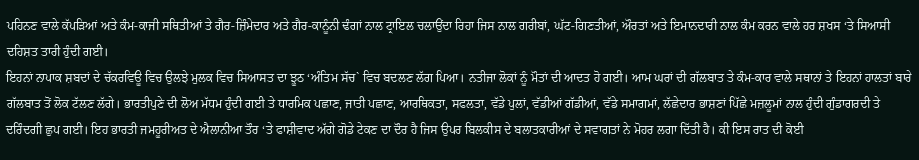ਪਹਿਨਣ ਵਾਲੇ ਕੱਪੜਿਆਂ ਅਤੇ ਕੰਮ-ਕਾਜੀ ਸਥਿਤੀਆਂ ਤੇ ਗੈਰ-ਜ਼ਿੰਮੇਦਾਰ ਅਤੇ ਗੈਰ-ਕਾਨੂੰਨੀ ਢੰਗਾਂ ਨਾਲ ਟ੍ਰਾਇਲ ਚਲਾਉਂਦਾ ਰਿਹਾ ਜਿਸ ਨਾਲ ਗਰੀਬਾਂ, ਘੱਟ-ਗਿਣਤੀਆਂ, ਔਰਤਾਂ ਅਤੇ ਇਮਾਨਦਾਰੀ ਨਾਲ ਕੰਮ ਕਰਨ ਵਾਲੇ ਹਰ ਸ਼ਖਸ ‘ਤੇ ਸਿਆਸੀ ਦਹਿਸ਼ਤ ਤਾਰੀ ਹੁੰਦੀ ਗਈ।
ਇਹਨਾਂ ਨਾਪਾਕ ਸ਼ਬਦਾਂ ਦੇ ਚੱਕਰਵਿਊ ਵਿਚ ਉਲਝੇ ਮੁਲਕ ਵਿਚ ਸਿਆਸਤ ਦਾ ਝੂਠ ‘ਅੰਤਿਮ ਸੱਚ` ਵਿਚ ਬਦਲਣ ਲੱਗ ਪਿਆ। ਨਤੀਜਾ ਲੋਕਾਂ ਨੂੰ ਮੌਤਾਂ ਦੀ ਆਦਤ ਹੋ ਗਈ। ਆਮ ਘਰਾਂ ਦੀ ਗੱਲਬਾਤ ਤੇ ਕੰਮ-ਕਾਰ ਵਾਲੇ ਸਥਾਨਾਂ ਤੇ ਇਹਨਾਂ ਹਾਲਤਾਂ ਬਾਰੇ ਗੱਲਬਾਤ ਤੋਂ ਲੋਕ ਟੱਲਣ ਲੱਗੇ। ਭਾਰਤੀਪੁਣੇ ਦੀ ਲੋਅ ਮੱਧਮ ਹੁੰਦੀ ਗਈ ਤੇ ਧਾਰਮਿਕ ਪਛਾਣ, ਜਾਤੀ ਪਛਾਣ, ਆਰਥਿਕਤਾ, ਸਫਲਤਾ, ਵੱਡੇ ਪੁਲਾਂ, ਵੱਡੀਆਂ ਗੱਡੀਆਂ, ਵੱਡੇ ਸਮਾਗਮਾਂ, ਲੱਛੇਦਾਰ ਭਾਸ਼ਣਾਂ ਪਿੱਛੇ ਮਜ਼ਲੂਮਾਂ ਨਾਲ ਹੁੰਦੀ ਗੁੰਡਾਗਰਦੀ ਤੇ ਦਰਿੰਦਗੀ ਛੁਪ ਗਈ। ਇਹ ਭਾਰਤੀ ਜਮਹੂਰੀਅਤ ਦੇ ਐਲਾਨੀਆ ਤੌਰ ‘ਤੇ ਫਾਸ਼ੀਵਾਦ ਅੱਗੇ ਗੋਡੇ ਟੇਕਣ ਦਾ ਦੌਰ ਹੈ ਜਿਸ ਉਪਰ ਬਿਲਕੀਸ ਦੇ ਬਲਾਤਕਾਰੀਆਂ ਦੇ ਸਵਾਗਤਾਂ ਨੇ ਮੋਹਰ ਲਗਾ ਦਿੱਤੀ ਹੈ। ਕੀ ਇਸ ਰਾਤ ਦੀ ਕੋਈ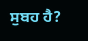ਸੁਬਹ ਹੈ?